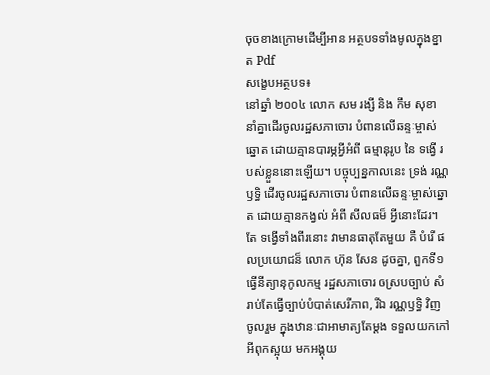ចុចខាងក្រោមដើម្បីអាន អត្ថបទទាំងមូលក្នុងខ្នាត Pdf
សង្ខេបអត្ថបទ៖
នៅឆ្នាំ ២០០៤ លោក សម រង្សី និង កឹម សុខា នាំគ្នាដើរចូលរដ្ឋសភាចោរ បំពានលើឆន្ទៈម្ចាស់ឆ្នោត ដោយគ្មានបារម្ភអ្វីអំពី ធម្មានុរូប នៃ ទង្វើ របស់ខ្លួននោះឡើយ។ បច្ចុប្បន្នកាលនេះ ទ្រង់ រណ្ណឫទ្ធិ ដើរចូលរដ្ឋសភាចោរ បំពានលើឆន្ទៈម្ចាស់ឆ្នោត ដោយគ្មានកង្វល់ អំពី សីលធម៏ អ្វីនោះដែរ។ តែ ទង្វើទាំងពីរនោះ វាមានធាតុតែមួយ គឺ បំរើ ផលប្រយោជន៏ លោក ហ៊ុន សែន ដូចគ្នា, ពួកទី១ ធ្វើនីត្យានុកូលកម្ម រដ្ឋសភាចោរ ឲស្របច្បាប់ សំរាប់តែធ្វើច្បាប់បំបាត់សេរីភាព, រីឯ រណ្ណឫទ្ធិ វិញ ចូលរួម ក្នុងឋានៈជាអាមាត្យតែម្តង ទទួលយកកៅអីពុកស្អុយ មកអង្គុយ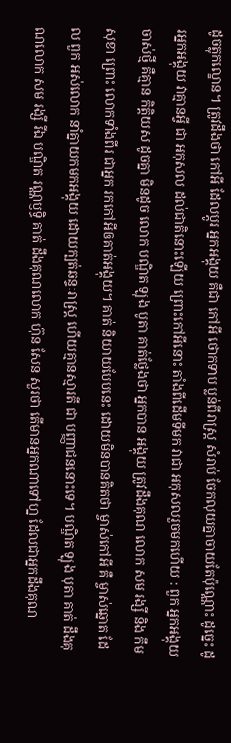ដូចត្លុកល្ខោន។ ត្រូវដឹងថា កៅអី ដែលប្តូរ អ្នកអង្គុយ គឺជា កៅអី ថោកទាប ប្លន់ពីរាស្ត្រ សំរាប់ ចែកលុយគ្នាចាយតែប៉ុណ្ណោះ ដូច្នេះ ដូរអ្នកអង្គុយ វាគ្មានអ្វី ជា អកុសល ដល់ជាតិនោះឡើយ ព្រោះកៅអីនោះ តាំងពីដើមទីមក វាជា អកុសលរួចមកហើយ : ពួក អ្នកអង្គុយ ចាស់ថ្មី គឺគ្មាន កិត្តិយស ដូចគ្នា មិនដូច លោក បណ្ឌិត ឡុង បូតា គាត់ថ្លែងថា អ្នកបាន អង្គុយ ត្រូវដឹងគុណ លោក សម រង្សី និង កឹម សុខា ព្រោះ លោកទាំងពីរ ជាអ្នក រកកៅអីឲគាត់អង្គុយ។ គាត់ និយាយបែបនេះ ដោយមិនបានគិតថា ម្ចាស់កៅអី គឺ ម្ចាស់ឆ្នោត ដែល ពួក អស់លោក នាំគ្នាយកមកអង្គុយ ដោយក្បត់ឆន្ទៈរាស្ត្រ ហើយគ្មានស្មារតី ជា បញ្ញាជននោះទេ។ បណ្ឌិត ឡុង បុតា គាត់ ដឹងគុណលោក សម រង្សី រីឯ បណ្ឌិត រណ្ណឫទ្ធិ គាត់ ដឹងគុណលោក ហ៊ុន សែន សួរថា តើមានអ្នកណាទៅហ្ន ដែលជាអ្នកដឹងគុណ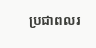ប្រជាពលរ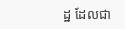ដ្ឋ ដែលជា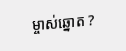ម្ចាស់ឆ្នោត ?